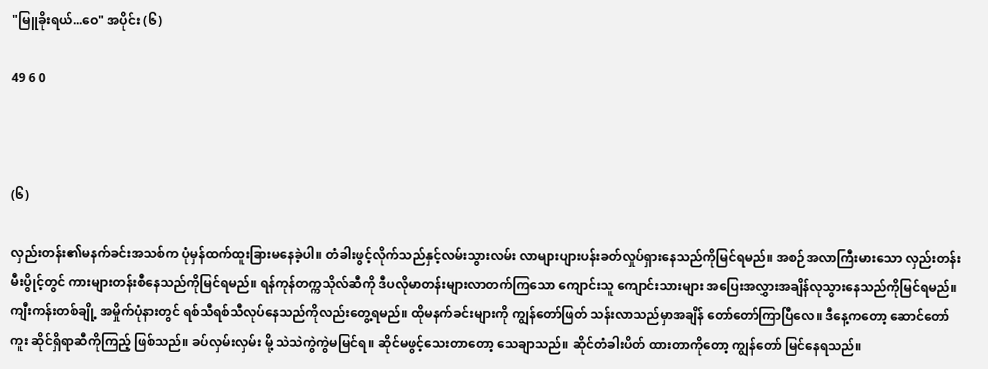"မြူခိုးရယ်...ဝေ" အပိုင်း (၆)

49 6 0



(၆)

လှည်းတန်း၏မနက်ခင်းအသစ်က ပုံမှန်ထက်ထူးခြားမနေခဲ့ပါ။ တံခါးဖွင့်လိုက်သည်နှင့်လမ်းသွားလမ်း လာများပျားပန်းခတ်လှုပ်ရှားနေသည်ကိုမြင်ရမည်။ အစဉ်အလာကြီးမားသော လှည်းတန်းမီးပွိုင့်တွင် ကားများတန်းစီနေသည်ကိုမြင်ရမည်။ ရန်ကုန်တက္ကသိုလ်ဆီကို ဒီပလိုမာတန်းများလာတက်ကြသော ကျောင်းသူ ကျောင်းသားများ အပြေးအလွှားအချိန်လုသွားနေသည်ကိုမြင်ရမည်။ ကျီးကန်းတစ်ချို့ အမှိုက်ပုံနားတွင် ရစ်သီရစ်သီလုပ်နေသည်ကိုလည်းတွေ့ရမည်။ ထိုမနက်ခင်းများကို ကျွန်တော်ဖြတ် သန်းလာသည်မှာအချိန် တော်တော်ကြာပြီလေ။ ဒီနေ့ကတော့ ဆောင်တော်ကူး ဆိုင်ရှိရာဆီကိုကြည့် ဖြစ်သည်။ ခပ်လှမ်းလှမ်း မို့ သဲသဲကွဲကွဲမမြင်ရ။ ဆိုင်မဖွင့်သေးတာတော့ သေချာသည်။ ဆိုင်တံခါးပိတ် ထားတာကိုတော့ ကျွန်တော် မြင်နေရသည်။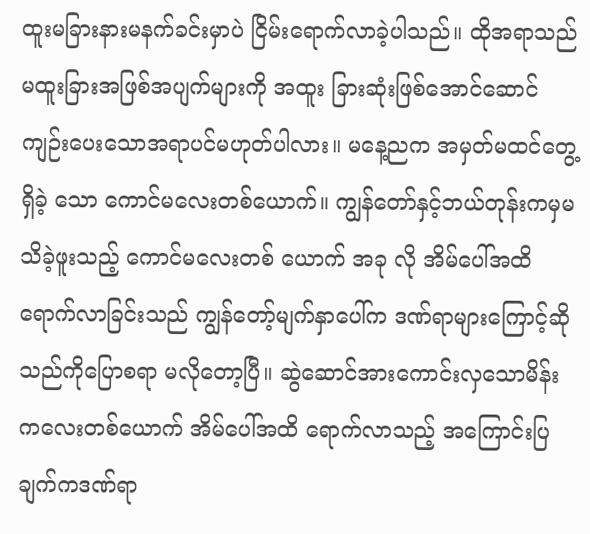ထူးမခြားနားမနက်ခင်းမှာပဲ ငြိမ်းရောက်လာခဲ့ပါသည်။ ထိုအရာသည် မထူးခြားအဖြစ်အပျက်များကို အထူး ခြားဆုံးဖြစ်အောင်ဆောင်ကျဉ်းပေးသောအရာပင်မဟုတ်ပါလား။ မနေ့ညက အမှတ်မထင်တွေ့ရှိခဲ့ သော ကောင်မလေးတစ်ယောက်။ ကျွန်တော်နှင့်ဘယ်တုန်းကမှမသိခဲ့ဖူးသည့် ကောင်မလေးတစ် ယောက် အခု လို အိမ်ပေါ်အထိရောက်လာခြင်းသည် ကျွန်တော့်မျက်နှာပေါ်က ဒဏ်ရာများကြောင့်ဆို သည်ကိုပြောစရာ မလိုတော့ပြီ။ ဆွဲဆောင်အားကောင်းလှသောမိန်းကလေးတစ်ယောက် အိမ်ပေါ်အထိ ရောက်လာသည့် အကြောင်းပြချက်ကဒဏ်ရာ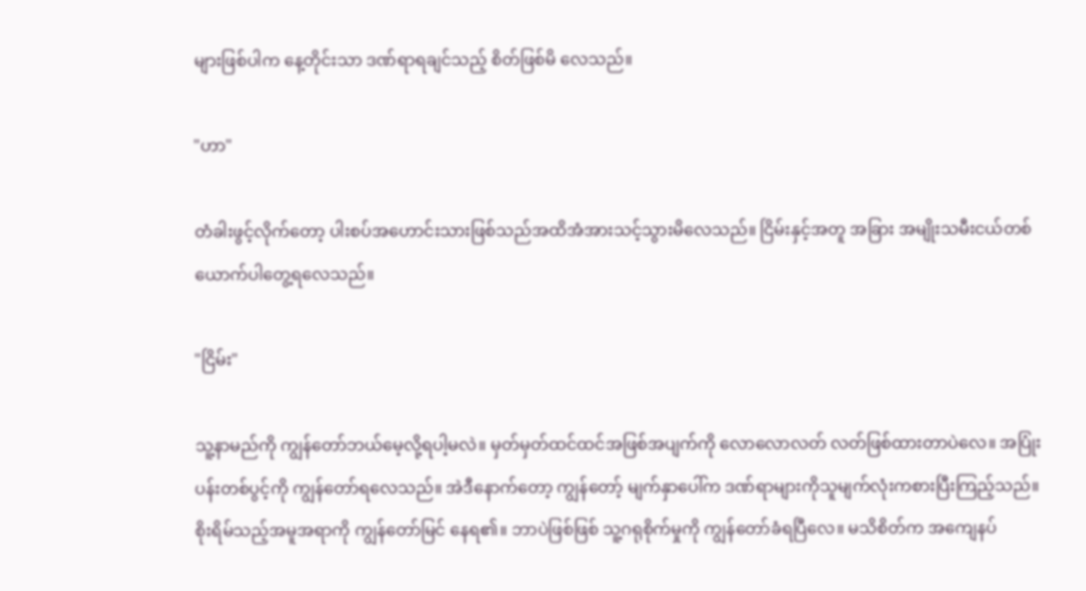များဖြစ်ပါက နေ့တိုင်းသာ ဒဏ်ရာရချင်သည့် စိတ်ဖြစ်မိ လေသည်။

"ဟာ"

တံခါးဖွင့်လိုက်တော့ ပါးစပ်အဟောင်းသားဖြစ်သည်အထိအံအားသင့်သွားမိလေသည်။ ငြိမ်းနှင့်အတူ အခြား အမျိုးသမီးငယ်တစ်ယောက်ပါတွေ့ရလေသည်။

"ငြိမ်း"

သူ့နာမည်ကို ကျွန်တော်ဘယ်မေ့လို့ရပါ့မလဲ။ မှတ်မှတ်ထင်ထင်အဖြစ်အပျက်ကို လောလောလတ် လတ်ဖြစ်ထားတာပဲလေ။ အပြုံးပန်းတစ်ပွင့်ကို ကျွန်တော်ရလေသည်။ အဲဒီနောက်တော့ ကျွန်တော့် မျက်နှာပေါ်က ဒဏ်ရာများကိုသူမျက်လုံးကစားပြီးကြည့်သည်။ စိုးရိမ်သည့်အမူအရာကို ကျွန်တော်မြင် နေရ၏။ ဘာပဲဖြစ်ဖြစ် သူ့ဂရုစိုက်မှုကို ကျွန်တော်ခံရပြီလေ။ မသိစိတ်က အကျေနပ်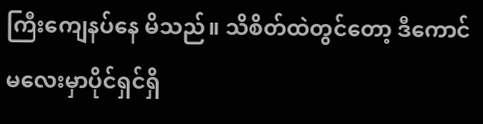ကြီးကျေနပ်နေ မိသည်။ သိစိတ်ထဲတွင်တော့ ဒီကောင်မလေးမှာပိုင်ရှင်ရှိ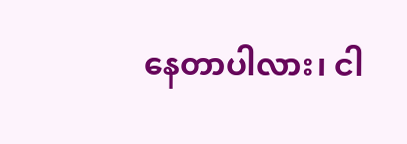နေတာပါလား၊ ငါ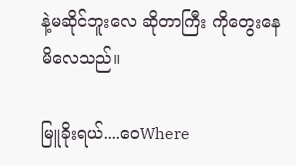နဲ့မဆိုင်ဘူးလေ ဆိုတာကြီး ကိုတွေးနေမိလေသည်။

မြူခိုးရယ်....ဝေWhere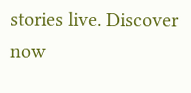stories live. Discover now